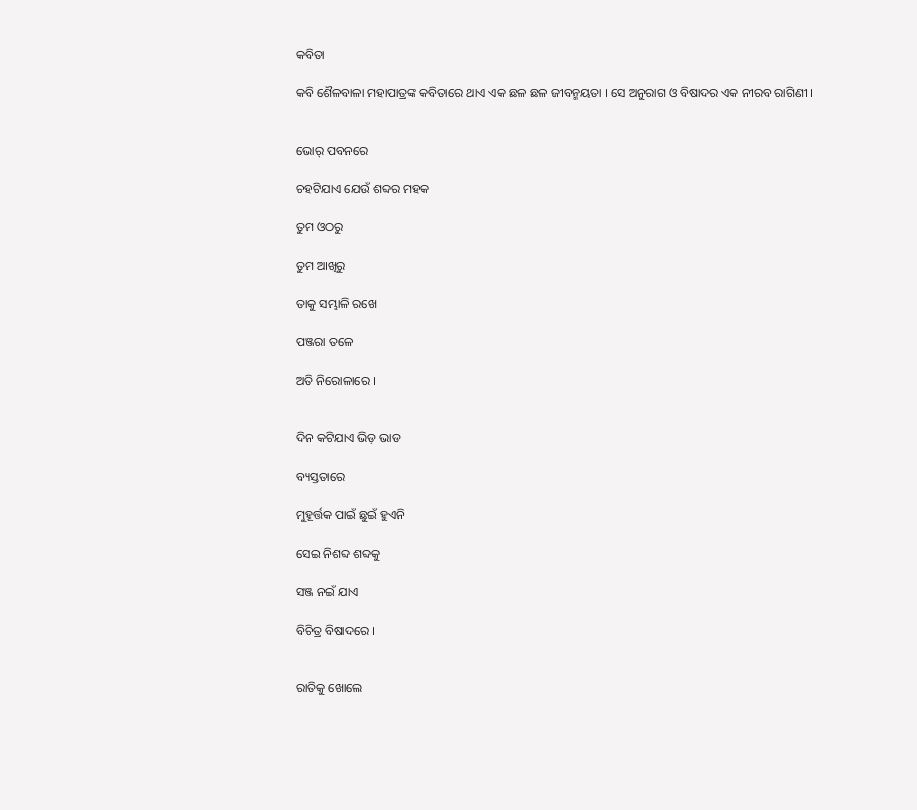କବିତା

କବି ଶୈଳବାଳା ମହାପାତ୍ରଙ୍କ କବିତାରେ ଥାଏ ଏକ ଛଳ ଛଳ ଜୀବନ୍ମୟତା । ସେ ଅନୁରାଗ ଓ ବିଷାଦର ଏକ ନୀରବ ରାଗିଣୀ ।


ଭୋର୍ ପବନରେ

ଚହଟିଯାଏ ଯେଉଁ ଶବ୍ଦର ମହକ

ତୁମ ଓଠରୁ

ତୁମ ଆଖିରୁ

ତାକୁ ସମ୍ଭାଳି ରଖେ

ପଞ୍ଜରା ତଳେ

ଅତି ନିରୋଳାରେ ।


ଦିନ କଟିଯାଏ ଭିଡ଼ ଭାଡ

ବ୍ୟସ୍ତତାରେ

ମୁହୂର୍ତ୍ତକ ପାଇଁ ଛୁଇଁ ହୁଏନି

ସେଇ ନିଶବ୍ଦ ଶବ୍ଦକୁ

ସଞ୍ଜ ନଇଁ ଯାଏ

ବିଚିତ୍ର ବିଷାଦରେ ।


ରାତିକୁ ଖୋଲେ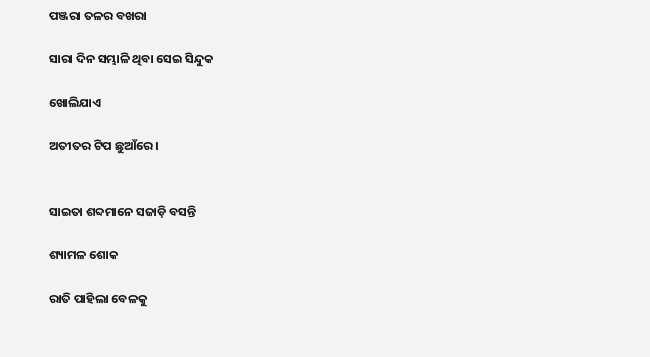ପଞ୍ଜରା ତଳର ବଖରା

ସାରା ଦିନ ସମ୍ଭାଳି ଥିବା ସେଇ ସିନ୍ଦୁକ

ଖୋଲିଯାଏ

ଅତୀତର ଟିପ ଛୁଆଁରେ ।


ସାଇତା ଶବ୍ଦମାନେ ସଜାଡ଼ି ବସନ୍ତି

ଶ୍ୟାମଳ ଶୋକ

ରାତି ପାହିଲା ବେଳକୁ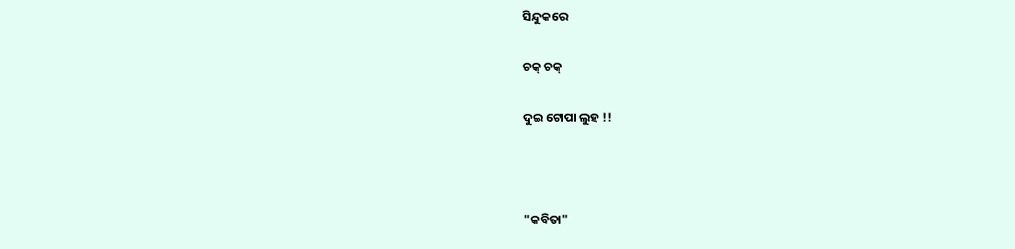ସିନ୍ଦୁକରେ

ଚକ୍ ଚକ୍

ଦୁଇ ଟୋପା ଲୁହ !!



"କବିତା"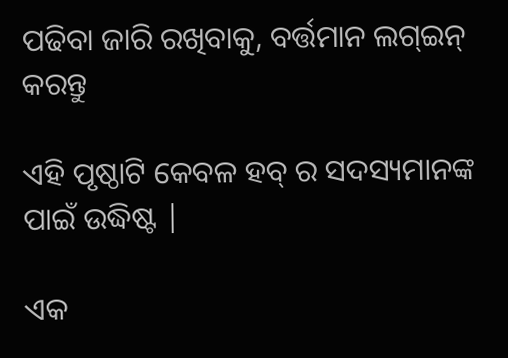ପଢିବା ଜାରି ରଖିବାକୁ, ବର୍ତ୍ତମାନ ଲଗ୍ଇନ୍ କରନ୍ତୁ

ଏହି ପୃଷ୍ଠାଟି କେବଳ ହବ୍ ର ସଦସ୍ୟମାନଙ୍କ ପାଇଁ ଉଦ୍ଧିଷ୍ଟ |

ଏକ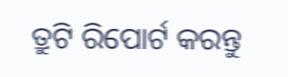ତ୍ରୁଟି ରିପୋର୍ଟ କରନ୍ତୁ